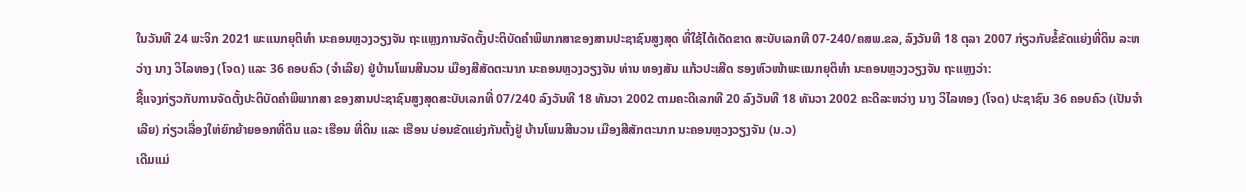ໃນວັນທີ 24 ພະຈິກ 2021 ພະແນກຍຸຕິທໍາ ນະຄອນຫຼວງວຽງຈັນ ຖະແຫຼງການຈັດຕັ້ງປະຕິບັດຄຳພິພາກສາຂອງສານປະຊາຊົນສູງສຸດ ທີ່ໃຊ້ໄດ້ເດັດຂາດ ສະບັບເລກທີ 07-240/ຄສພ.ຂລ, ລົງວັນທີ 18 ຕຸລາ 2007 ກ່ຽວກັບຂໍ້ຂັດແຍ່ງທີ່ດິນ ລະຫວ່າງ ນາງ ວິໄລທອງ (ໂຈດ) ແລະ 36 ຄອບຄົວ (ຈໍາເລີຍ) ຢູ່ບ້ານໂພນສີນວນ ເມືອງສີສັດຕະນາກ ນະຄອນຫຼວງວຽງຈັນ ທ່ານ ທອງສັນ ແກ້ວປະເສີດ ຮອງຫົວໜ້າພະແນກຍຸຕິທໍາ ນະຄອນຫຼວງວຽງຈັນ ຖະແຫຼງວ່າ:
ຊີ້ແຈງກ່ຽວກັບການຈັດຕັ້ງປະຕິບັດຄຳພິພາກສາ ຂອງສານປະຊາຊົນສູງສຸດສະບັບເລກທີ່ 07/240 ລົງວັນທີ 18 ທັນວາ 2002 ຕາມຄະດີເລກທີ 20 ລົງວັນທີ 18 ທັນວາ 2002 ຄະດີລະຫວ່າງ ນາງ ວິໄລທອງ (ໂຈດ) ປະຊາຊົນ 36 ຄອບຄົວ (ເປັນຈຳເລີຍ) ກ່ຽວເລື່ອງໃຫ່ຍົກຍ້າຍອອກທີ່ດິນ ແລະ ເຮືອນ ທີ່ດິນ ແລະ ເຮືອນ ບ່ອນຂັດແຍ່ງກັນຕັ້ງຢູ່ ບ້ານໂພນສີນວນ ເມືອງສີສັກຕະນາກ ນະຄອນຫຼວງວຽງຈັນ (ນ.ວ)
ເດີມແມ່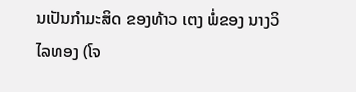ນເປັນກຳມະສິດ ຂອງທ້າວ ເຕງ ພໍ່ຂອງ ນາງວິໄລທອງ (ໂຈ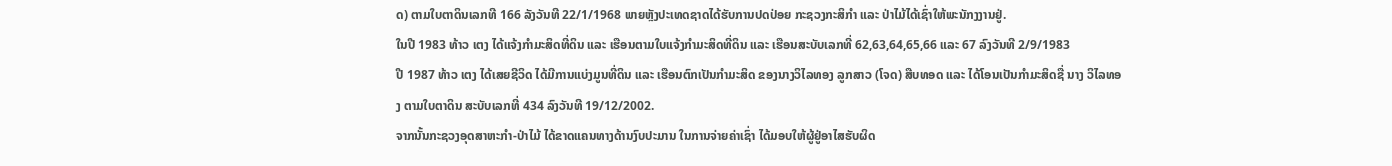ດ) ຕາມໃບຕາດິນເລກທີ 166 ລັງວັນທີ 22/1/1968 ພາຍຫຼັງປະເທດຊາດໄດ້ຮັບການປດປ່ອຍ ກະຊວງກະສິກຳ ແລະ ປ່າໄມ້ໄດ້ເຊົ່າໃຫ້ພະນັກງງານຢູ່.
ໃນປີ 1983 ທ້າວ ເຕງ ໄດ້ແຈ້ງກຳມະສິດທີ່ດິນ ແລະ ເຮືອນຕາມໃບແຈ້ງກຳມະສິດທີ່ດິນ ແລະ ເຮືອນສະບັບເລກທີ່ 62,63,64,65,66 ແລະ 67 ລົງວັນທີ 2/9/1983
ປີ 1987 ທ້າວ ເຕງ ໄດ້ເສຍຊີວິດ ໄດ້ມີການແບ່ງມູນທີ່ດິນ ແລະ ເຮືອນຕົກເປັນກຳມະສິດ ຂອງນາງວິໄລທອງ ລູກສາວ (ໂຈດ) ສືບທອດ ແລະ ໄດ້ໂອນເປັນກຳມະສິດຊື່ ນາງ ວິໄລທອງ ຕາມໃບຕາດິນ ສະບັບເລກທີ່ 434 ລົງວັນທີ 19/12/2002.
ຈາກນັ້ນກະຊວງອຸດສາຫະກຳ-ປ່າໄມ້ ໄດ້ຂາດແຄນທາງດ້ານງົບປະມານ ໃນການຈ່າຍຄ່າເຊົ່າ ໄດ້ມອບໃຫ້ຜູ້ຢູ່ອາໄສຮັບຜິດ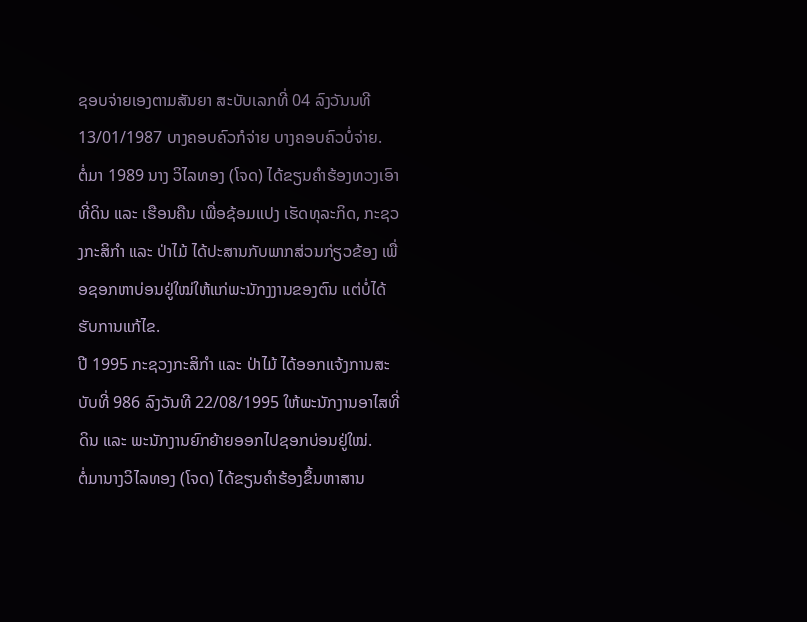ຊອບຈ່າຍເອງຕາມສັນຍາ ສະບັບເລກທີ່ 04 ລົງວັນນທີ 13/01/1987 ບາງຄອບຄົວກໍຈ່າຍ ບາງຄອບຄົວບໍ່ຈ່າຍ.
ຕໍ່ມາ 1989 ນາງ ວິໄລທອງ (ໂຈດ) ໄດ້ຂຽນຄຳຮ້ອງທວງເອົາທີ່ດິນ ແລະ ເຮືອນຄືນ ເພື່ອຊ້ອມແປງ ເຮັດທຸລະກິດ, ກະຊວງກະສິກຳ ແລະ ປ່າໄມ້ ໄດ້ປະສານກັບພາກສ່ວນກ່ຽວຂ້ອງ ເພື່ອຊອກຫາບ່ອນຢູ່ໃໝ່ໃຫ້ແກ່ພະນັກງງານຂອງຕົນ ແຕ່ບໍ່ໄດ້ຮັບການແກ້ໄຂ.
ປີ 1995 ກະຊວງກະສິກຳ ແລະ ປ່າໄມ້ ໄດ້ອອກແຈ້ງການສະບັບທີ່ 986 ລົງວັນທີ 22/08/1995 ໃຫ້ພະນັກງານອາໄສທີ່ດິນ ແລະ ພະນັກງານຍົກຍ້າຍອອກໄປຊອກບ່ອນຢູ່ໃໝ່.
ຕໍ່ມານາງວິໄລທອງ (ໂຈດ) ໄດ້ຂຽນຄຳຮ້ອງຂຶ້ນຫາສານ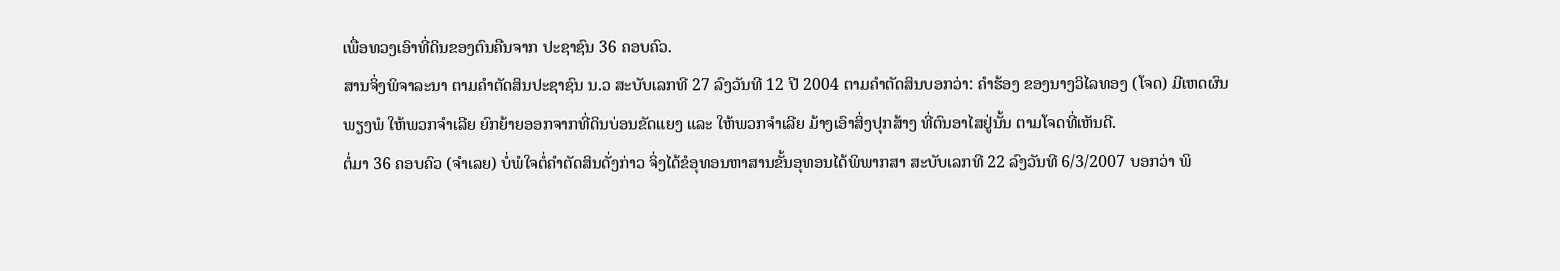ເພື່ອທວງເອົາທີ່ດິນຂອງຕົນຄືນຈາກ ປະຊາຊົນ 36 ຄອບຄົວ.
ສານຈິ່ງພິຈາລະນາ ຕາມຄຳຕັດສິນປະຊາຊົນ ນ.ວ ສະບັບເລກທີ 27 ລົງວັນທີ 12 ປີ 2004 ຕາມຄຳຕັດສິນບອກວ່າ: ຄຳຮ້ອງ ຂອງນາງວິໄລທອງ (ໂຈດ) ມີເຫດຜົນພຽງພໍ ໃຫ້ພວກຈຳເລີຍ ຍົກຍ້າຍອອກຈາກທີ່ດິນບ່ອນຂັດແຍງ ແລະ ໃຫ້ພວກຈຳເລີຍ ມ້າງເອົາສິ່ງປຸກສ້າງ ທີ່ຕົນອາໄສຢູ່ນັ້ນ ຕາມໂຈດທີ່ເຫັນດີ.
ຕໍ່ມາ 36 ຄອບຄົວ (ຈຳເລຍ) ບໍ່ພໍໃຈຕໍ່ຄຳຕັດສິນດັ່ງກ່າວ ຈິ່ງໄດ້ຂໍອຸທອນຫາສານຂັ້ນອຸທອນໄດ້ພິພາກສາ ສະບັບເລກທີ 22 ລົງວັນທີ 6/3/2007 ບອກວ່າ ພິ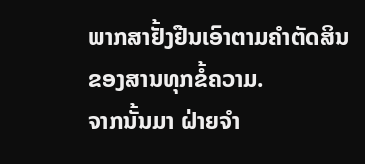ພາກສາຢັ້ງຢືນເອົາຕາມຄຳຕັດສິນ ຂອງສານທຸກຂໍ້ຄວາມ.
ຈາກນັ້ນມາ ຝ່າຍຈຳ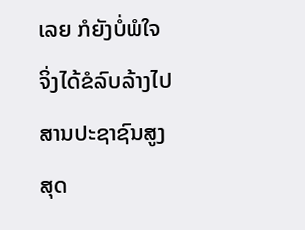ເລຍ ກໍຍັງບໍ່ພໍໃຈ ຈິ່ງໄດ້ຂໍລົບລ້າງໄປສານປະຊາຊົນສູງສຸດ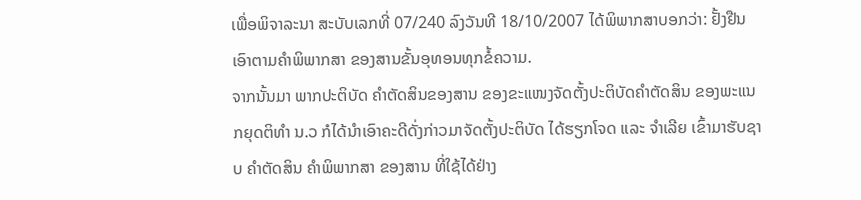ເພື່ອພິຈາລະນາ ສະບັບເລກທີ່ 07/240 ລົງວັນທີ 18/10/2007 ໄດ້ພິພາກສາບອກວ່າ: ຢັ້ງຢືນເອົາຕາມຄໍາພິພາກສາ ຂອງສານຂັ້ນອຸທອນທຸກຂໍ້ຄວາມ.
ຈາກນັ້ນມາ ພາກປະຕິບັດ ຄຳຕັດສິນຂອງສານ ຂອງຂະແໜງຈັດຕັ້ງປະຕິບັດຄຳຕັດສິນ ຂອງພະແນກຍຸດຕິທຳ ນ.ວ ກໍໄດ້ນຳເອົາຄະດີດັ່ງກ່າວມາຈັດຕັ້ງປະຕິບັດ ໄດ້ຮຽກໂຈດ ແລະ ຈຳເລີຍ ເຂົ້າມາຮັບຊາບ ຄຳຕັດສິນ ຄຳພິພາກສາ ຂອງສານ ທີ່ໃຊ້ໄດ້ຢ່າງ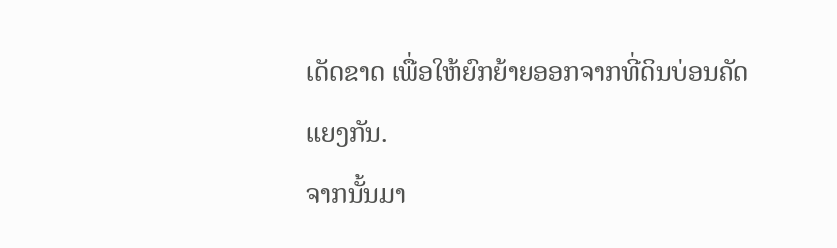ເດັດຂາດ ເພື່ອໃຫ້ຍົກຍ້າຍອອກຈາກທີ່ດິນບ່ອນຄັດແຍງກັນ.
ຈາກນັ້ນມາ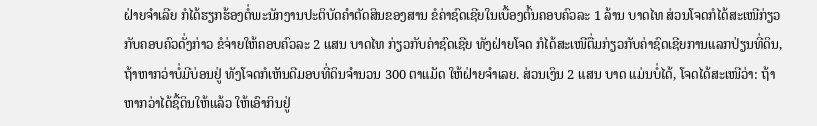ຝ່າຍຈຳເລີຍ ກໍໄດ້ຮຽກຮ້ອງຕໍ່ພະນັກງານປະຕິບັດຄຳຕັດສິນຂອງສານ ຂໍຄ່າຊົດເຊີຍໃນເບື້ອງຕົ້ນຄອບຄົວລະ 1 ລ້ານ ບາດໄທ ສ່ວນໂຈດກໍໄດ້ສະເໜີກ່ຽວກັບຄອບຄົວດັ່ງກ່າວ ຂໍຈ່າຍໃຫ້ຄອບຄົວລະ 2 ແສນ ບາດໄທ ກ່ຽວກັບຄ່າຊົດເຊີຍ ທັງຝ່າຍໂຈດ ກໍໄດ້ສະເໜີຕື່ມກ່ຽວກັບຄ່າຊົດເຊີຍການແລກປ່ຽນທີ່ດິນ, ຖ້າຫາກວ່າບໍ່ມີບ່ອນຢູ່ ທັງໂຈດກໍເຫັນດີມອບທີ່ດິນຈຳນວນ 300 ຕາແມັດ ໃຫ້ຝ່າຍຈຳເລຍ. ສ່ວນເງິນ 2 ແສນ ບາດ ແມ່ນບໍ່ໄດ້, ໂຈດໄດ້ສະເໜີວ່າ: ຖ້າຫາກວ່າໄດ້ຊື້ດິນໃຫ້ແລ້ວ ໃຫ້ເອົາກິນຢູ່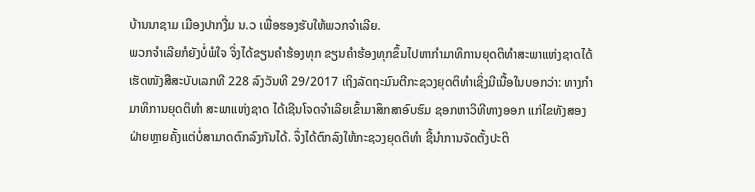ບ້ານນາຊາມ ເມືອງປາກງື່ມ ນ.ວ ເພື່ອຮອງຮັບໃຫ້ພວກຈຳເລີຍ.
ພວກຈໍາເລີຍກໍຍັງບໍ່ພໍໃຈ ຈິ່ງໄດ້ຂຽນຄໍາຮ້ອງທຸກ ຂຽນຄໍາຮ້ອງທຸກຂຶ້ນໄປຫາກໍາມາທິການຍຸດຕິທໍາສະພາແຫ່ງຊາດໄດ້ເຮັດໜັງສືສະບັບເລກທີ 228 ລົງວັນທີ 29/2017 ເຖິງລັດຖະມົນຕີກະຊວງຍຸດຕິທໍາເຊິ່ງມີເນື້ອໃນບອກວ່າ: ທາງກໍາມາທິການຍຸດຕິທໍາ ສະພາແຫ່ງຊາດ ໄດ້ເຊີນໂຈດຈໍາເລີຍເຂົ້າມາສຶກສາອົບຮົມ ຊອກຫາວິທີທາງອອກ ແກ່ໄຂທັງສອງຝ່າຍຫຼາຍຄັ້ງແຕ່ບໍ່ສາມາດຕົກລົງກັນໄດ້. ຈຶ່ງໄດ້ຕົກລົງໃຫ້ກະຊວງຍຸດຕິທໍາ ຊີ້ນໍາການຈັດຕັ້ງປະຕິ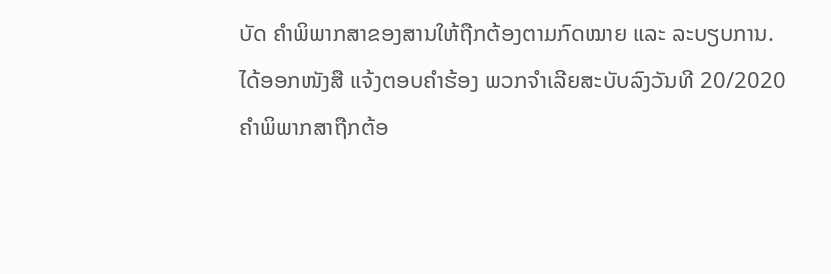ບັດ ຄໍາພິພາກສາຂອງສານໃຫ້ຖືກຕ້ອງຕາມກົດໝາຍ ແລະ ລະບຽບການ.
ໄດ້ອອກໜັງສື ແຈ້ງຕອບຄໍາຮ້ອງ ພວກຈໍາເລີຍສະບັບລົງວັນທີ 20/2020 ຄໍາພິພາກສາຖືກຕ້ອ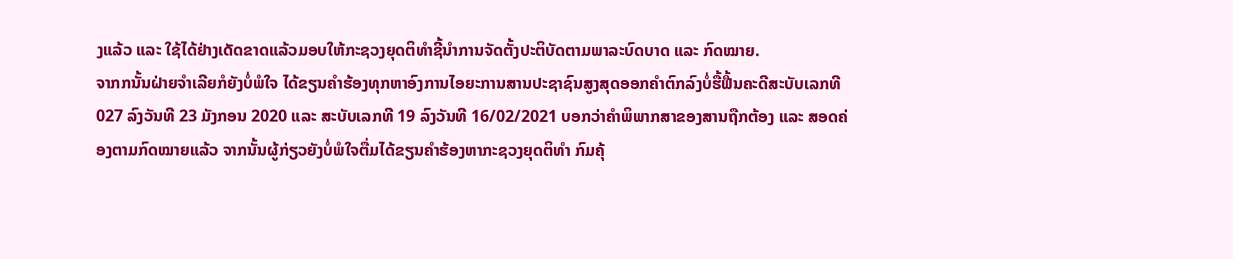ງແລ້ວ ແລະ ໃຊ້ໄດ້ຢ່າງເດັດຂາດແລ້ວມອບໃຫ້ກະຊວງຍຸດຕິທໍາຊີ້ນໍາການຈັດຕັ້ງປະຕິບັດຕາມພາລະບົດບາດ ແລະ ກົດໝາຍ.
ຈາກກນັ້ນຝ່າຍຈໍາເລີຍກໍຍັງບໍ່ພໍໃຈ ໄດ້ຂຽນຄໍາຮ້ອງທຸກຫາອົງການໄອຍະການສານປະຊາຊົນສູງສຸດອອກຄໍາຕົກລົງບໍ່ຮື້ຟື້ນຄະດີສະບັບເລກທີ 027 ລົງວັນທີ 23 ມັງກອນ 2020 ແລະ ສະບັບເລກທີ 19 ລົງວັນທີ 16/02/2021 ບອກວ່າຄໍາພິພາກສາຂອງສານຖືກຕ້ອງ ແລະ ສອດຄ່ອງຕາມກົດໝາຍແລ້ວ ຈາກນັ້ນຜູ້ກ່ຽວຍັງບໍ່ພໍໃຈຕື່ມໄດ້ຂຽນຄໍາຮ້ອງຫາກະຊວງຍຸດຕິທໍາ ກົມຄຸ້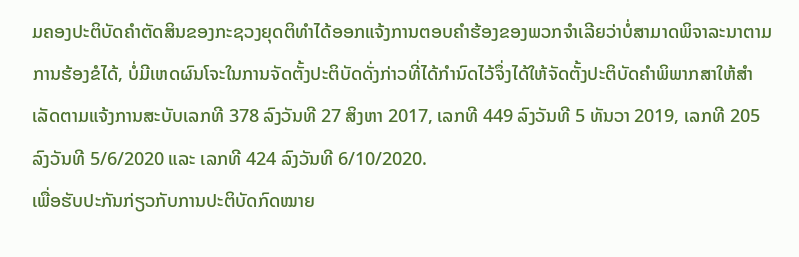ມຄອງປະຕິບັດຄໍາຕັດສິນຂອງກະຊວງຍຸດຕິທໍາໄດ້ອອກແຈ້ງການຕອບຄໍາຮ້ອງຂອງພວກຈໍາເລີຍວ່າບໍ່ສາມາດພິຈາລະນາຕາມການຮ້ອງຂໍໄດ້, ບໍ່ມີເຫດຜົນໂຈະໃນການຈັດຕັ້ງປະຕິບັດດັ່ງກ່າວທີ່ໄດ້ກໍານົດໄວ້ຈຶ່ງໄດ້ໃຫ້ຈັດຕັ້ງປະຕິບັດຄໍາພິພາກສາໃຫ້ສໍາເລັດຕາມແຈ້ງການສະບັບເລກທີ 378 ລົງວັນທີ 27 ສິງຫາ 2017, ເລກທີ 449 ລົງວັນທີ 5 ທັນວາ 2019, ເລກທີ 205 ລົງວັນທີ 5/6/2020 ແລະ ເລກທີ 424 ລົງວັນທີ 6/10/2020.
ເພື່ອຮັບປະກັນກ່ຽວກັບການປະຕິບັດກົດໝາຍ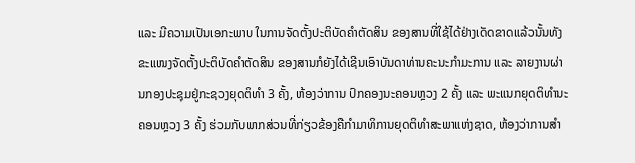ແລະ ມີຄວາມເປັນເອກະພາບ ໃນການຈັດຕັ້ງປະຕິບັດຄໍາຕັດສິນ ຂອງສານທີ່ໃຊ້ໄດ້ຢ່າງເດັດຂາດແລ້ວນັ້ນທັງຂະແໜງຈັດຕັ້ງປະຕິບັດຄໍາຕັດສິນ ຂອງສານກໍຍັງໄດ້ເຊີນເອົາບັນດາທ່ານຄະນະກໍາມະການ ແລະ ລາຍງານຜ່ານກອງປະຊຸມຢູ່ກະຊວງຍຸດຕິທໍາ 3 ຄັ້ງ, ຫ້ອງວ່າການ ປົກຄອງນະຄອນຫຼວງ 2 ຄັ້ງ ແລະ ພະແນກຍຸດຕິທໍານະຄອນຫຼວງ 3 ຄັ້ງ ຮ່ວມກັບພາກສ່ວນທີ່ກ່ຽວຂ້ອງຄືກໍາມາທິການຍຸດຕິທໍາສະພາແຫ່ງຊາດ, ຫ້ອງວ່າການສໍາ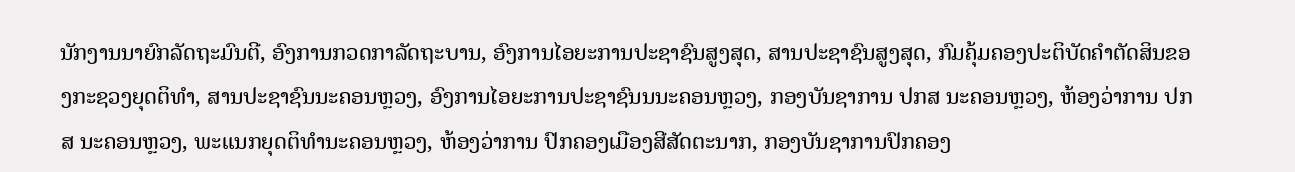ນັກງານນາຍົກລັດຖະມົນຕີ, ອົງການກວດກາລັດຖະບານ, ອົງການໄອຍະການປະຊາຊົນສູງສຸດ, ສານປະຊາຊົນສູງສຸດ, ກົມຄຸ້ມຄອງປະຕິບັດຄໍາຕັດສິນຂອງກະຊວງຍຸດຕິທໍາ, ສານປະຊາຊົນນະຄອນຫຼວງ, ອົງການໄອຍະການປະຊາຊົນນນະຄອນຫຼວງ, ກອງບັນຊາການ ປກສ ນະຄອນຫຼວງ, ຫ້ອງວ່າການ ປກສ ນະຄອນຫຼວງ, ພະແນກຍຸດຕິທໍານະຄອນຫຼວງ, ຫ້ອງວ່າການ ປົກຄອງເມືອງສີສັດຕະນາກ, ກອງບັນຊາການປົກຄອງ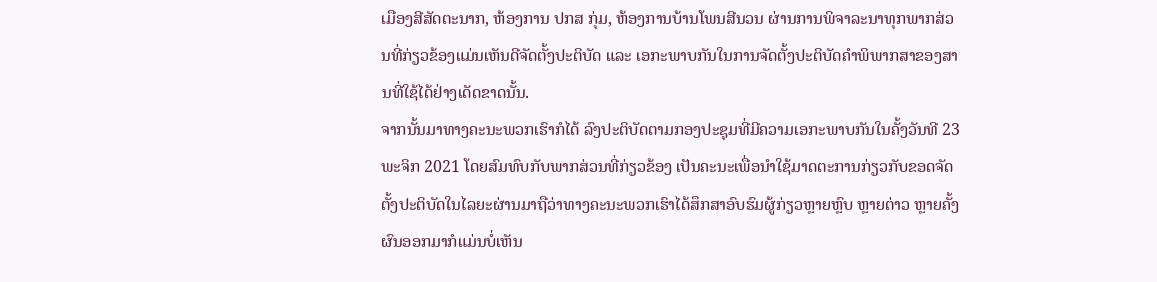ເມືອງສີສັດຕະນາກ, ຫ້ອງການ ປກສ ກຸ່ມ, ຫ້ອງການບ້ານໂພນສີນວນ ຜ່ານການພິຈາລະນາທຸກພາກສ່ວນທີ່ກ່ຽວຂ້ອງແມ່ນເຫັນດີຈັດຕັ້ງປະຕິບັດ ແລະ ເອກະພາບກັນໃນການຈັດຕັ້ງປະຕິບັດຄໍາພິພາກສາຂອງສານທີ່ໃຊ້ໄດ້ຢ່າງເດັດຂາດນັ້ນ.
ຈາກນັ້ນມາທາງຄະນະພວກເຮົາກໍໄດ້ ລົງປະຕິບັດຕາມກອງປະຊຸມທີ່ມີຄວາມເອກະພາບກັນໃນຄັ້ງວັນທີ 23 ພະຈິກ 2021 ໂດຍສົມທົບກັບພາກສ່ວນທີ່ກ່ຽວຂ້ອງ ເປັນຄະນະເພື່ອນໍາໃຊ້ມາດຕະການກ່ຽວກັບຂອດຈັດຕັ້ງປະຕິບັດໃນໄລຍະຜ່ານມາຖືວ່າທາງຄະນະພວກເຮົາໄດ້ສຶກສາອົບຮົມຜູ້ກ່ຽວຫຼາຍຫຼົບ ຫຼາຍຕ່າວ ຫຼາຍຄັ້ງຜົນອອກມາກໍແມ່ນບໍ່ເຫັນ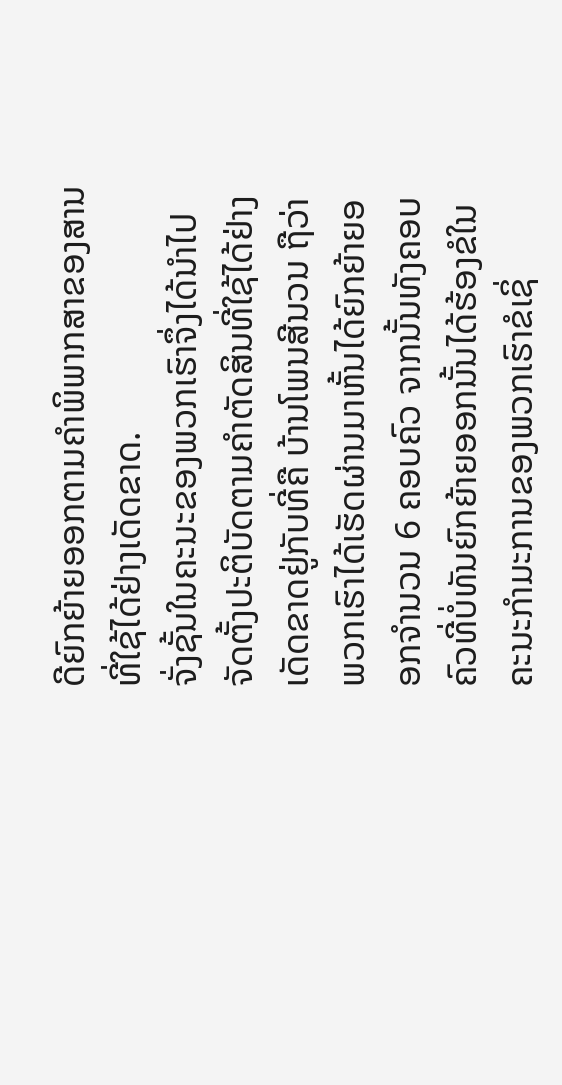ດີຍົກຍ້າຍອອກຕາມຄໍາພິພາກສາຂອງສານທີ່ໃຊ້ໄດ້ຢ່າງເດັດຂາດ.
ຈັ່ງຊັ້ນໃນຄະນະຂອງພວກເຮົາຈຶ່ງໄດ້ນໍາໄປຈັດຕັ້ງປະຕິບັດຕາມຄໍາຕັດສິນທີ່ໃຊ້ໄດ້ຢ່າງເດັດຂາດຢູ່ກັບທີ່ຄື ບ້ານໂພນສີນວນ ຖືວ່າພວກເຮົາໄດ້ເຮັດຜ່ານມາຫັ້ນໄດ້ຍົກຍ້າຍອອກຈໍານວນ 6 ຄອບຄົວ ຈາກນັ້ນທັງຄອບຄົວທີ່ບໍ່ທັນຍົກຍ້າຍອອກນັ້ນໄດ້ຮ້ອງຂໍໃນຄະນະກໍາມະການຂອງພວກເຮົາຂໍເຊິ່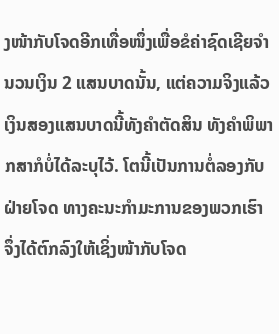ງໜ້າກັບໂຈດອີກເທື່ອໜຶ່ງເພື່ອຂໍຄ່າຊົດເຊີຍຈໍານວນເງິນ 2 ແສນບາດນັ້ນ, ແຕ່ຄວາມຈິງແລ້ວ ເງິນສອງແສນບາດນີ້ທັງຄໍາຕັດສິນ ທັງຄໍາພິພາກສາກໍບໍ່ໄດ້ລະບຸໄວ້. ໂຕນີ້ເປັນການຕໍ່ລອງກັບຝ່າຍໂຈດ ທາງຄະນະກໍາມະການຂອງພວກເຮົາ ຈຶ່ງໄດ້ຕົກລົງໃຫ້ເຊິ່ງໜ້າກັບໂຈດ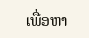ເພື່ອຫາ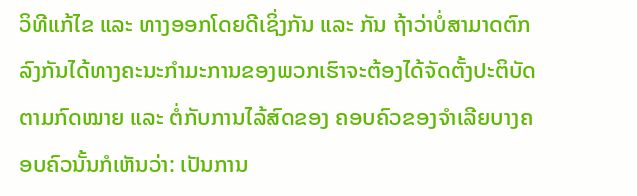ວິທີແກ້ໄຂ ແລະ ທາງອອກໂດຍດີເຊິ່ງກັນ ແລະ ກັນ ຖ້າວ່າບໍ່ສາມາດຕົກລົງກັນໄດ້ທາງຄະນະກໍາມະການຂອງພວກເຮົາຈະຕ້ອງໄດ້ຈັດຕັ້ງປະຕິບັດຕາມກົດໝາຍ ແລະ ຕໍ່ກັບການໄລ້ສົດຂອງ ຄອບຄົວຂອງຈໍາເລີຍບາງຄອບຄົວນັ້ນກໍເຫັນວ່າ: ເປັນການ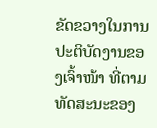ຂັດຂວາງໃນການປະຕິບັດງານຂອງເຈົ້າໜ້າ ທີ່ຕາມທັດສະນະຂອງ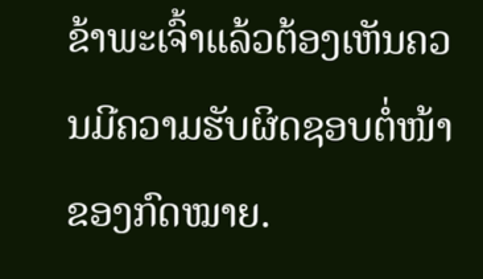ຂ້າພະເຈົ້າແລ້ວຕ້ອງເຫັນຄວນມີຄວາມຮັບຜິດຊອບຕໍ່ໜ້າຂອງກົດໝາຍ.